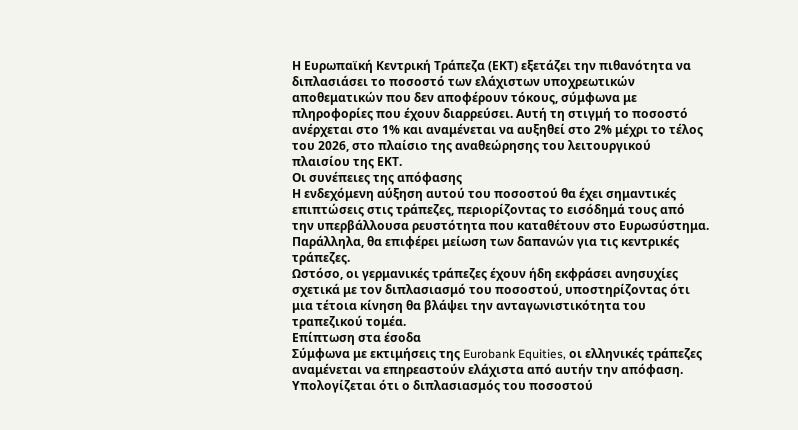Η Ευρωπαϊκή Κεντρική Τράπεζα (ΕΚΤ) εξετάζει την πιθανότητα να διπλασιάσει το ποσοστό των ελάχιστων υποχρεωτικών αποθεματικών που δεν αποφέρουν τόκους, σύμφωνα με πληροφορίες που έχουν διαρρεύσει. Αυτή τη στιγμή το ποσοστό ανέρχεται στο 1% και αναμένεται να αυξηθεί στο 2% μέχρι το τέλος του 2026, στο πλαίσιο της αναθεώρησης του λειτουργικού πλαισίου της ΕΚΤ.
Οι συνέπειες της απόφασης
Η ενδεχόμενη αύξηση αυτού του ποσοστού θα έχει σημαντικές επιπτώσεις στις τράπεζες, περιορίζοντας το εισόδημά τους από την υπερβάλλουσα ρευστότητα που καταθέτουν στο Ευρωσύστημα. Παράλληλα, θα επιφέρει μείωση των δαπανών για τις κεντρικές τράπεζες.
Ωστόσο, οι γερμανικές τράπεζες έχουν ήδη εκφράσει ανησυχίες σχετικά με τον διπλασιασμό του ποσοστού, υποστηρίζοντας ότι μια τέτοια κίνηση θα βλάψει την ανταγωνιστικότητα του τραπεζικού τομέα.
Επίπτωση στα έσοδα
Σύμφωνα με εκτιμήσεις της Eurobank Equities, οι ελληνικές τράπεζες αναμένεται να επηρεαστούν ελάχιστα από αυτήν την απόφαση. Υπολογίζεται ότι ο διπλασιασμός του ποσοστού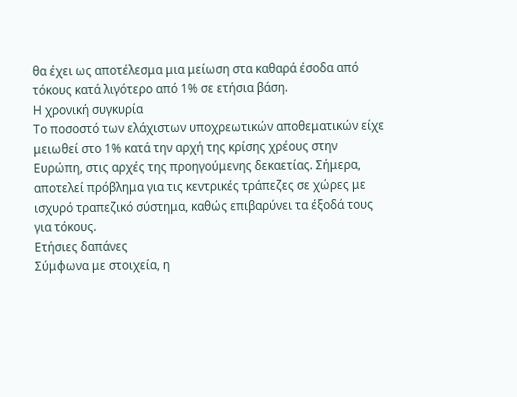θα έχει ως αποτέλεσμα μια μείωση στα καθαρά έσοδα από τόκους κατά λιγότερο από 1% σε ετήσια βάση.
Η χρονική συγκυρία
Το ποσοστό των ελάχιστων υποχρεωτικών αποθεματικών είχε μειωθεί στο 1% κατά την αρχή της κρίσης χρέους στην Ευρώπη, στις αρχές της προηγούμενης δεκαετίας. Σήμερα, αποτελεί πρόβλημα για τις κεντρικές τράπεζες σε χώρες με ισχυρό τραπεζικό σύστημα, καθώς επιβαρύνει τα έξοδά τους για τόκους.
Ετήσιες δαπάνες
Σύμφωνα με στοιχεία, η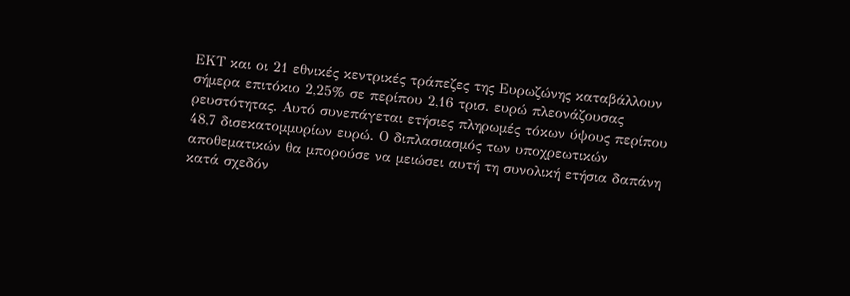ΕΚΤ και οι 21 εθνικές κεντρικές τράπεζες της Ευρωζώνης καταβάλλουν σήμερα επιτόκιο 2,25% σε περίπου 2,16 τρισ. ευρώ πλεονάζουσας ρευστότητας. Αυτό συνεπάγεται ετήσιες πληρωμές τόκων ύψους περίπου 48,7 δισεκατομμυρίων ευρώ. Ο διπλασιασμός των υποχρεωτικών αποθεματικών θα μπορούσε να μειώσει αυτή τη συνολική ετήσια δαπάνη κατά σχεδόν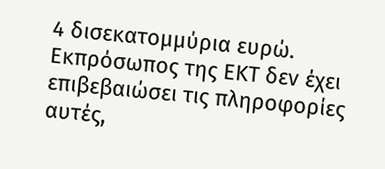4 δισεκατομμύρια ευρώ.
Εκπρόσωπος της ΕΚΤ δεν έχει επιβεβαιώσει τις πληροφορίες αυτές,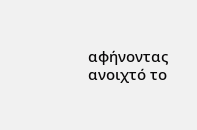αφήνοντας ανοιχτό το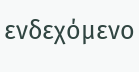ενδεχόμενο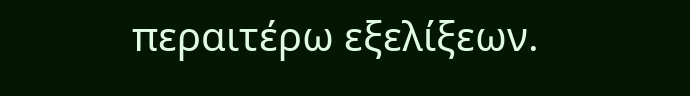περαιτέρω εξελίξεων.